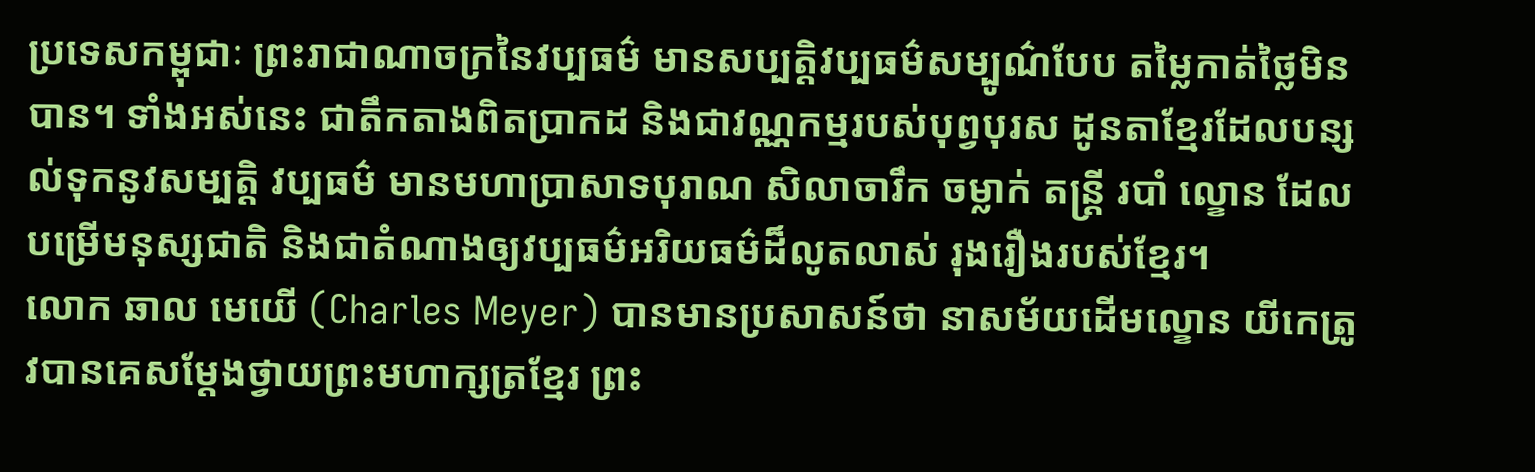ប្រទេសកម្ពុជាៈ ព្រះរាជាណាចក្រនៃវប្បធម៌ មានសប្បត្តិវប្បធម៌សម្បូណ៌បែប តម្លៃកាត់ថ្លៃមិនបាន។ ទាំងអស់នេះ ជាតឹកតាងពិតប្រាកដ និងជាវណ្ណកម្មរបស់បុព្វបុរស ដូនតាខ្មែរដែលបន្សល់ទុកនូវសម្បត្តិ វប្បធម៌ មានមហាប្រាសាទបុរាណ សិលាចារឹក ចម្លាក់ តន្រ្តី របាំ ល្ខោន ដែលបម្រើមនុស្សជាតិ និងជាតំណាងឲ្យវប្បធម៌អរិយធម៌ដ៏លូតលាស់ រុងរឿងរបស់ខ្មែរ។
លោក ឆាល មេយើ (Charles Meyer) បានមានប្រសាសន៍ថា នាសម័យដើមល្ខោន យីកេត្រូវបានគេសម្តែងថ្វាយព្រះមហាក្សត្រខ្មែរ ព្រះ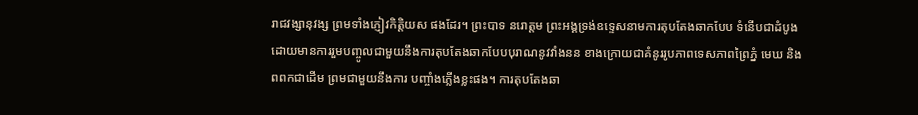រាជវង្សានុវង្ស ព្រមទាំងភ្ញៀវកិត្តិយស ផងដែរ។ ព្រះបាទ នរោត្តម ព្រះអង្គទ្រង់ឧទ្ទេសនាមការតុបតែងឆាកបែប ទំនើបជាដំបូង ដោយមានការរួមបញ្ចូលជាមួយនឹងការតុបតែងឆាកបែបបុរាណនូវវាំងនន ខាងក្រោយជាគំនូររូបភាពទេសភាពព្រៃភ្នំ មេឃ និងពពកជាដើម ព្រមជាមួយនឹងការ បញ្ចាំងភ្លើងខ្លះផង។ ការតុបតែងឆា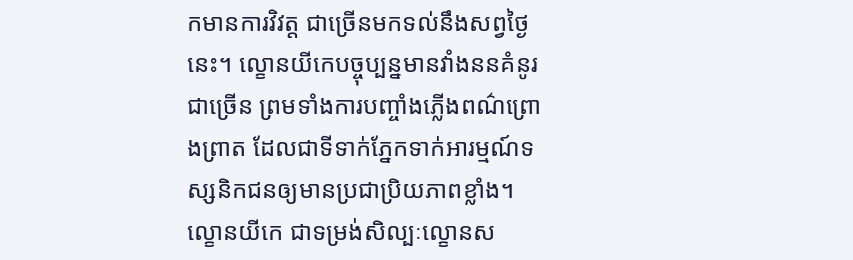កមានការវិវត្ត ជាច្រើនមកទល់នឹងសព្វថ្ងៃនេះ។ ល្ខោនយីកេបច្ចុប្បន្នមានវាំងននគំនូរជាច្រើន ព្រមទាំងការបញ្ចាំងភ្លើងពណ៌ព្រោងព្រាត ដែលជាទីទាក់ភ្នែកទាក់អារម្មណ៍ទស្សនិកជនឲ្យមានប្រជាប្រិយភាពខ្លាំង។
ល្ខោនយីកេ ជាទម្រង់សិល្បៈល្ខោនស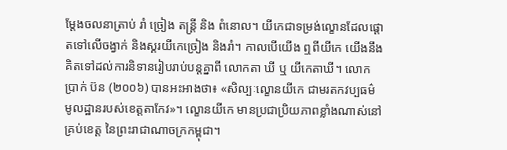ម្តែងចលនាត្រាប់ រាំ ច្រៀង តន្ត្រី និង ពំនោល។ យីកេជាទម្រង់ល្ខោនដែលផ្តោតទៅលើចង្វាក់ និងស្គរយីកេច្រៀង និងរាំ។ កាលបើយើង ឮពីយីកេ យើងនឹងគិតទៅដល់ការនិទានរៀបរាប់បន្តគ្នាពី លោកតា ឃី ឬ យីកេតាឃី។ លោក ប្រាក់ ប៊ន (២០០៦) បានអះអាងថា៖ «សិល្បៈល្ខោនយីកេ ជាមរតកវប្បធម៌ មូលដ្ឋានរបស់ខេត្តតាកែវ»។ ល្ខោនយីកេ មានប្រជាប្រិយភាពខ្លាំងណាស់នៅគ្រប់ខេត្ត នៃព្រះរាជាណាចក្រកម្ពុជា។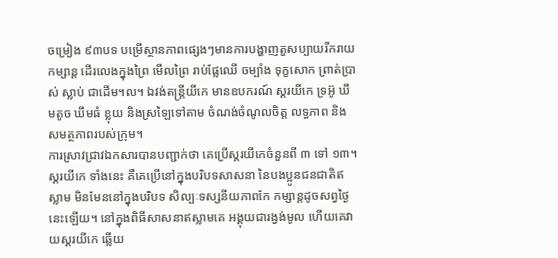ចម្រៀង ៩៣បទ បម្រើស្ថានភាពផ្សេងៗមានការបង្ហាញតួសប្បាយរីករាយកម្សាន្ត ដើរលេងក្នុងព្រៃ មើលព្រៃ រាប់ផ្លែឈើ ចម្បាំង ទុក្ខសោក ព្រាត់ប្រាស់ ស្លាប់ ជាដើម។ល។ ឯវង់តន្ត្រីយីកេ មានឧបករណ៍ ស្គរយីកេ ទ្រអ៊ូ ឃឹមតូច ឃឹមធំ ខ្លុយ និងស្រឡៃទៅតាម ចំណង់ចំណូលចិត្ត លទ្ធភាព និងសមត្ថភាពរបស់ក្រុម។
ការស្រាវជ្រាវឯកសារបានបញ្ជាក់ថា គេប្រើស្គរយីកេចំនួនពី ៣ ទៅ ១៣។ ស្គរយីកេ ទាំងនេះ គឺគេប្រើនៅក្នុងបរិបទសាសនា នៃបងប្អូនជនជាតិឥស្លាម មិនមែននៅក្នុងបរិបទ សិល្បៈទស្សនីយភាពកែ កម្សាន្តដូចសព្វថ្ងៃនេះឡើយ។ នៅក្នុងពិធីសាសនាឥស្លាមគេ អង្គុយជារង្វង់មូល ហើយគេវាយស្គរយីកេ ឆ្លើយ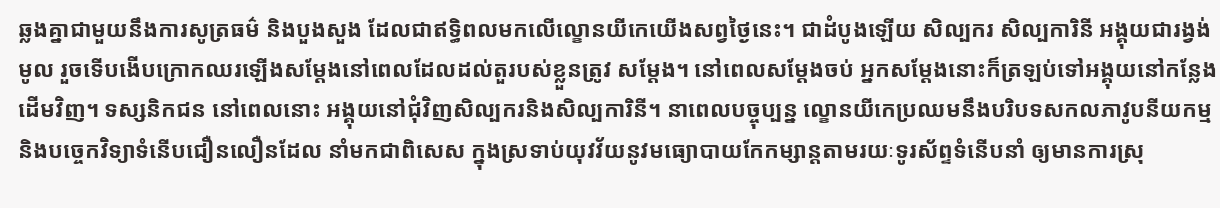ឆ្លងគ្នាជាមួយនឹងការសូត្រធម៌ និងបួងសួង ដែលជាឥទ្ធិពលមកលើល្ខោនយីកេយើងសព្វថ្ងៃនេះ។ ជាដំបូងឡើយ សិល្បករ សិល្បការិនី អង្គុយជារង្វង់មូល រួចទើបងើបក្រោកឈរឡើងសម្តែងនៅពេលដែលដល់តួរបស់ខ្លួនត្រូវ សម្តែង។ នៅពេលសម្តែងចប់ អ្នកសម្តែងនោះក៏ត្រឡប់ទៅអង្គុយនៅកន្លែងដើមវិញ។ ទស្សនិកជន នៅពេលនោះ អង្គុយនៅជុំវិញសិល្បករនិងសិល្បការិនី។ នាពេលបច្ចុប្បន្ន ល្ខោនយីកេប្រឈមនឹងបរិបទសកលភាវូបនីយកម្ម និងបច្ចេកវិទ្យាទំនើបជឿនលឿនដែល នាំមកជាពិសេស ក្នុងស្រទាប់យុវវ័យនូវមធ្យោបាយកែកម្សាន្តតាមរយៈទូរស័ព្ទទំនើបនាំ ឲ្យមានការស្រុ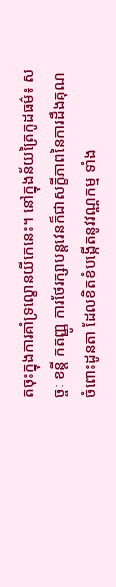តចុះក្នុងការគាំទ្រល្ខោនយីកេនេះ។ នៅក្នុងន័យត្រៃកូដធម៌៖ សច្ចៈ ខន្តី កតញ្ញូ ការថែរក្សាបន្តវេនក៏ជាសក្ខីភាពនៃការដឹងគុណចំពោះដូនតា ដែលខិតខំបង្កើតនូវវណ្ណកម្ម ទាំង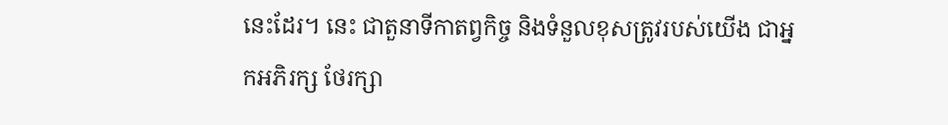នេះដែរ។ នេះ ជាតួនាទីកាតព្វកិច្ច និងទំនួលខុសត្រូវរបស់យើង ជាអ្នកអភិរក្ស ថែរក្សា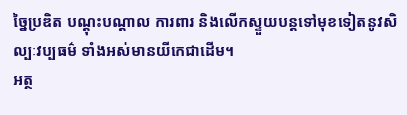ច្នៃប្រឌិត បណ្តុះបណ្តាល ការពារ និងលើកស្ទួយបន្តទៅមុខទៀតនូវសិល្បៈវប្បធម៌ ទាំងអស់មានយីកេជាដើម។
អត្ថ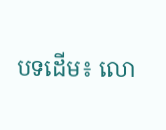បទដើម៖ លោ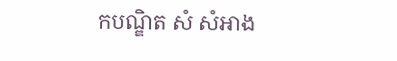កបណ្ឌិត សំ សំអាង